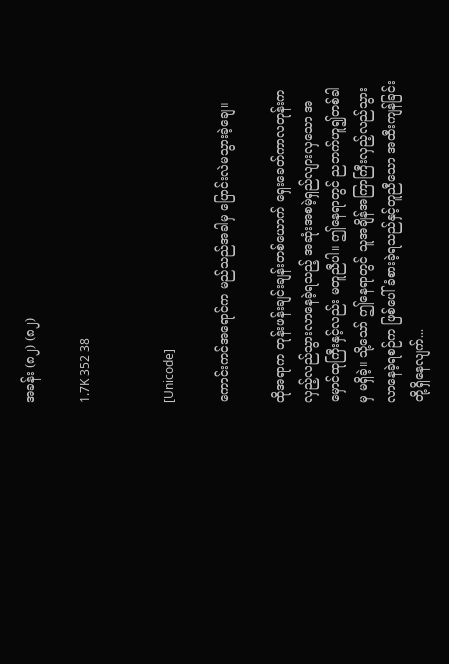အခန်း (၈၂) (၈၂)

1.7K 352 38


[Unicode]

ကောင်းကင်အရောင်က မည်သည်အခါမှ ပြောင်းလဲမသွားခဲ့ချေ။

ထိုအရာက တုန်းဖန်းချင်းချန်းတစ်ယောက် ရှေးခေတ်ကာလတုန်းက လှည့်လည်သွားလာနေခဲ့ရသည့် အဆုံးအစမဲ့ရှည်လျားလှသော အမှောင်ထုကြီးနှင့်လည်း မတူညီပါ။ ဤနေရာတွင် ညဘက်ဟူ၍တစ်ခါမှ မရှိခဲ့။ သို့သော် ဤနေရာတွင် သူအချိန်အကြာကြီးလှည့်လည်သွားလာနေခဲ့ရစဉ်က ဖြစ်ပေါ်ခံစားခဲ့ရသည်နှင့်တူညီသော အထီးကျန်ခြင်းတို့ရှိနေလျက်...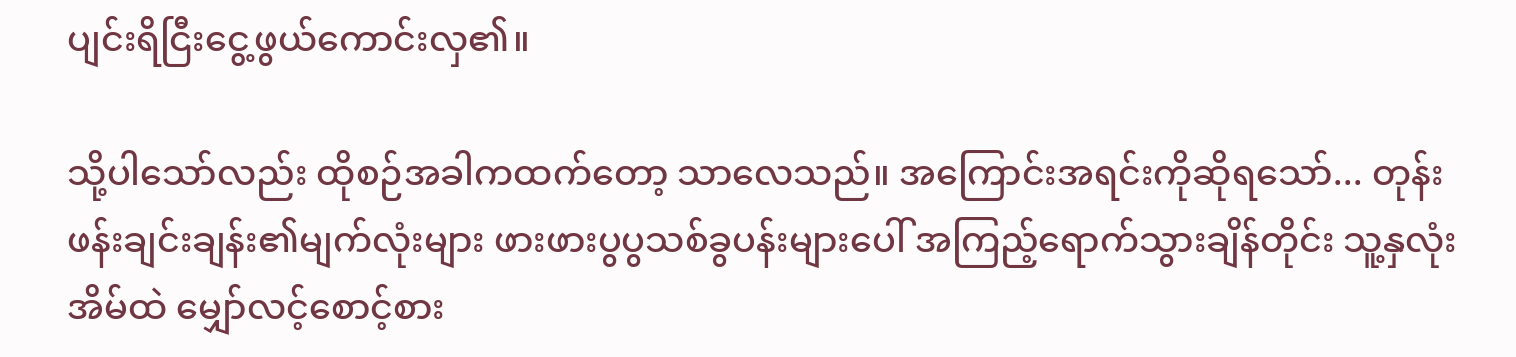ပျင်းရိငြီးငွေ့ဖွယ်ကောင်းလှ၏။

သို့ပါသော်လည်း ထိုစဉ်အခါကထက်တော့ သာလေသည်။ အကြောင်းအရင်းကိုဆိုရသော်... တုန်းဖန်းချင်းချန်း၏မျက်လုံးများ ဖားဖားပွပွသစ်ခွပန်းများပေါ် အကြည့်ရောက်သွားချိန်တိုင်း သူ့နှလုံးအိမ်ထဲ မျှော်လင့်စောင့်စား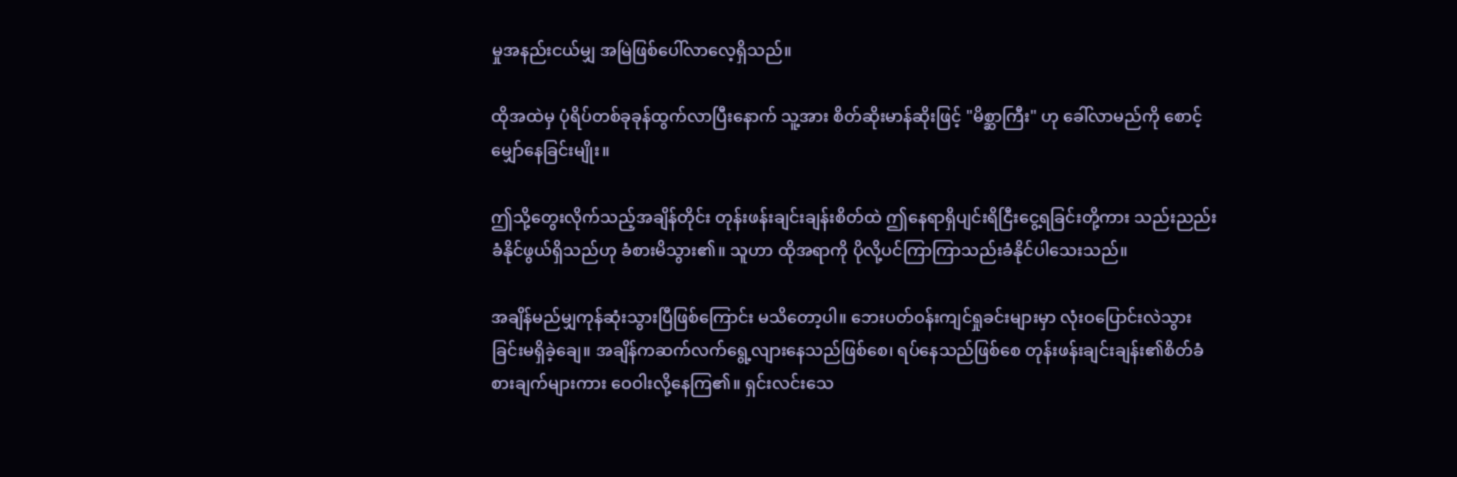မှုအနည်းငယ်မျှ အမြဲဖြစ်ပေါ်လာလေ့ရှိသည်။

ထိုအထဲမှ ပုံရိပ်တစ်ခုခုန်ထွက်လာပြီးနောက် သူ့အား စိတ်ဆိုးမာန်ဆိုးဖြင့် "မိစ္ဆာကြီး" ဟု ခေါ်လာမည်ကို စောင့်မျှော်နေခြင်းမျိုး။

ဤသို့တွေးလိုက်သည့်အချိန်တိုင်း တုန်းဖန်းချင်းချန်းစိတ်ထဲ ဤနေရာရှိပျင်းရိငြီးငွေ့ရခြင်းတို့ကား သည်းညည်းခံနိုင်ဖွယ်ရှိသည်ဟု ခံစားမိသွား၏။ သူဟာ ထိုအရာကို ပိုလို့ပင်ကြာကြာသည်းခံနိုင်ပါသေးသည်။

အချိန်မည်မျှကုန်ဆုံးသွားပြီဖြစ်ကြောင်း မသိတော့ပါ။ ဘေးပတ်ဝန်းကျင်ရှုခင်းများမှာ လုံးဝပြောင်းလဲသွားခြင်းမရှိခဲ့ချေ။ အချိန်ကဆက်လက်ရွေ့လျားနေသည်ဖြစ်စေ၊ ရပ်နေသည်ဖြစ်စေ တုန်းဖန်းချင်းချန်း၏စိတ်ခံစားချက်များကား ဝေဝါးလို့နေကြ၏။ ရှင်းလင်းသေ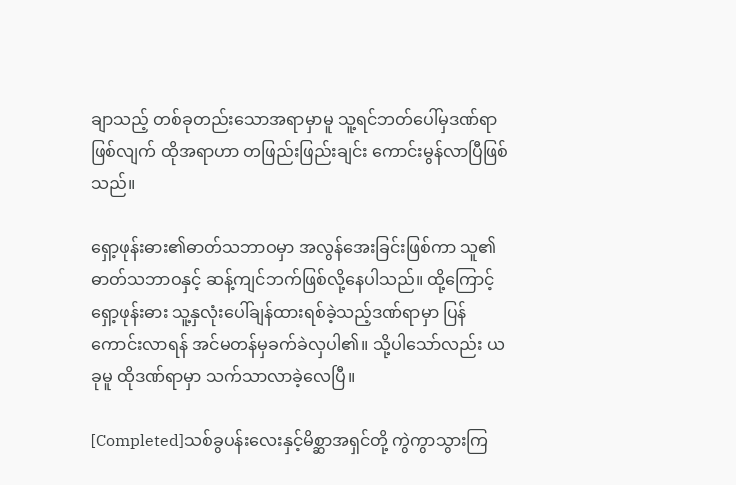ချာသည့် တစ်ခုတည်းသောအရာမှာမူ သူ့ရင်ဘတ်ပေါ်မှဒဏ်ရာဖြစ်လျက် ထိုအရာဟာ တဖြည်းဖြည်းချင်း ကောင်းမွန်လာပြီဖြစ်သည်။

ရှော့ဖုန်းဓား၏ဓာတ်သဘာဝမှာ အလွန်အေးခြင်းဖြစ်ကာ သူ၏ဓာတ်သဘာဝနှင့် ဆန့်ကျင်ဘက်ဖြစ်လို့နေပါသည်။ ထို့ကြောင့် ရှော့ဖုန်းဓား သူ့နှလုံးပေါ်ချန်ထားရစ်ခဲ့သည့်ဒဏ်ရာမှာ ပြန်ကောင်းလာရန် အင်မတန်မှခက်ခဲလှပါ၏။ သို့ပါသော်လည်း ယခုမူ ထိုဒဏ်ရာမှာ သက်သာလာခဲ့လေပြီ။

[Completed]သစ်ခွပန်းလေးနှင့်မိစ္ဆာအရှင်တို့ ကွဲကွာသွားကြ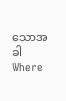သောအခါWhere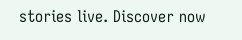stories live. Discover now